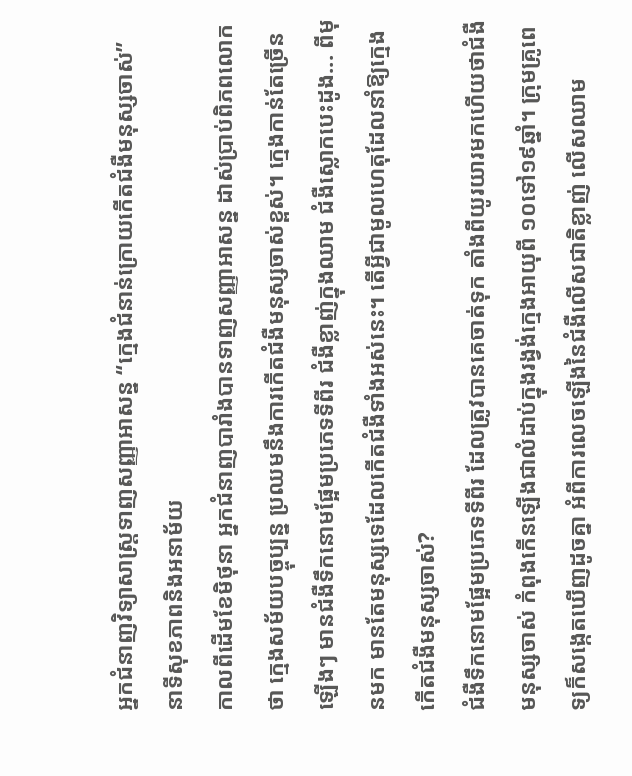អ្នកជំនាញវិទ្យាសាស្ត្រទាញសញ្ញាអាសន្ន “ក្មេងជំនាន់ក្រោយកើតជំងឺមនុស្សចាស់”
នាទីសុខភាពនិងអនាម័យ
កាលពីដើមខែមិថុនា អ្នកជំនាញបារាំងបានទាញសញ្ញាអាសន្ន ដាស់ប្រាប់ពិភពលោកថា ក្មេងសម័យបច្ចុប្បន្ន ប្រឈមនឹងការកើតជំងឺមនុស្សចាស់ខ្ពស់។ ក្មេងកាន់តែច្រើនឡើងៗ មានជំងឺទឹកនោមផ្អែមប្រភេទទីពីរ ជំងឺខ្លាញ់ក្នុងឈាម ជំងឺស្លោកបេះដូង... ពីមុនមក មានតែមនុស្សទេដែលកើតជំងឺទាំងអស់នេះ។ តើអ្វីជាមូលហេតុដែលនាំឱ្យក្មេងកើតជំងឺមនុស្សចាស់?
ជំងឺទឹកនោមផ្អែមប្រភេទទីពីរ ដែលត្រូវបានគេចាត់ទុក តាំងពីយូរយារមកហើយថាជំងឺមនុស្សចាស់ កំពុងកើនឡើងជាលំដាប់ក្នុងរង្វង់ក្មេងអាយុពី ១០ទៅ១៩ឆ្នាំ។ ក្រុមគ្រូពេទ្យក៏សង្កេតឃើញដូចគ្នា អំពីការលេចឡើងនៃជំងឺលើសជាតិខ្លាញ់ លើសឈាម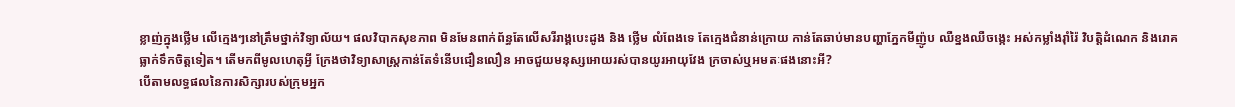ខ្លាញ់ក្នុងថ្លើម លើក្មេងៗនៅត្រឹមថ្នាក់វិទ្យាល័យ។ ផលវិបាកសុខភាព មិនមែនពាក់ព័ន្ធតែលើសរីរាង្គបេះដូង និង ថ្លើម លំពែងទេ តែក្មេងជំនាន់ក្រោយ កាន់តែឆាប់មានបញ្ហាភ្នែកមីញ៉ូប ឈឺខ្នងឈឺចង្កេះ អស់កម្លាំងរ៉ាំរ៉ៃ វិបត្តិដំណេក និងរោគធ្លាក់ទឹកចិត្តទៀត។ តើមកពីមូលហេតុអ្វី ក្រែងថាវិទ្យាសាស្ត្រកាន់តែទំនើបជឿនលឿន អាចជួយមនុស្សអោយរស់បានយូរអាយុវែង ក្រចាស់ឬអមតៈផងនោះអី?
បើតាមលទ្ធផលនៃការសិក្សារបស់ក្រុមអ្នក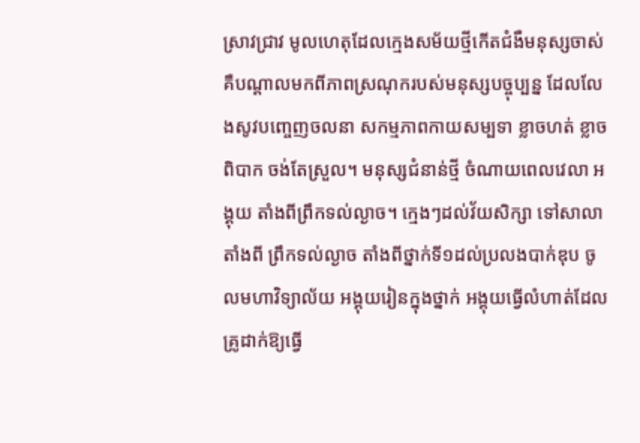ស្រាវជ្រាវ មូលហេតុដែលក្មេងសម័យថ្មីកើតជំងឺមនុស្សចាស់ គឺបណ្តាលមកពីភាពស្រណុករបស់មនុស្សបច្ចុប្បន្ន ដែលលែងសូវបញ្ចេញចលនា សកម្មភាពកាយសម្បទា ខ្លាចហត់ ខ្លាចពិបាក ចង់តែស្រួល។ មនុស្សជំនាន់ថ្មី ចំណាយពេលវេលា អង្គុយ តាំងពីព្រឹកទល់ល្ងាច។ ក្មេងៗដល់វ័យសិក្សា ទៅសាលាតាំងពី ព្រឹកទល់ល្ងាច តាំងពីថ្នាក់ទី១ដល់ប្រលងបាក់ឌុប ចូលមហាវិទ្យាល័យ អង្គុយរៀនក្នុងថ្នាក់ អង្គុយធ្វើលំហាត់ដែលគ្រូដាក់ឱ្យធ្វើ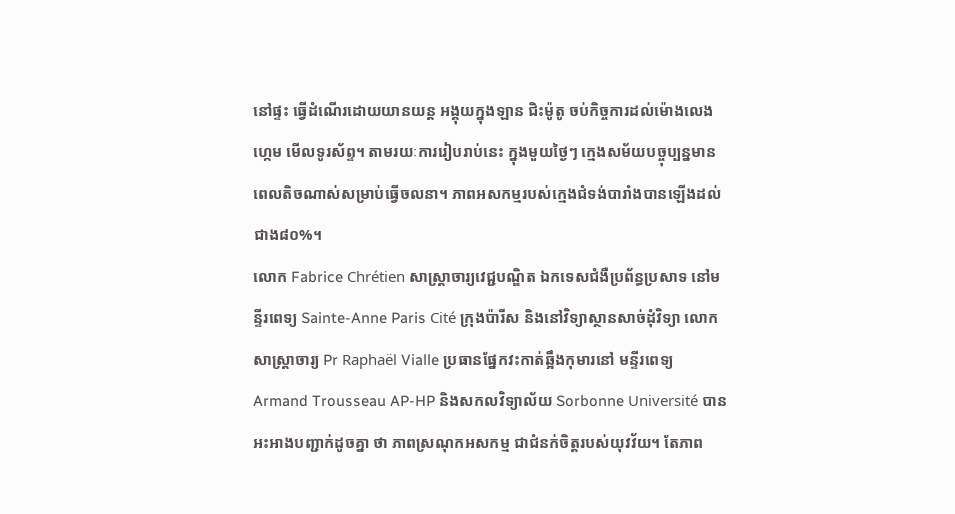នៅផ្ទះ ធ្វើដំណើរដោយយានយន្ត អង្គុយក្នុងឡាន ជិះម៉ូតូ ចប់កិច្ចការដល់ម៉ោងលេងហ្កេម មើលទូរស័ព្ទ។ តាមរយៈការរៀបរាប់នេះ ក្នុងមួយថ្ងៃៗ ក្មេងសម័យបច្ចុប្បន្នមានពេលតិចណាស់សម្រាប់ធ្វើចលនា។ ភាពអសកម្មរបស់ក្មេងជំទង់បារាំងបានឡើងដល់ជាង៨០%។
លោក Fabrice Chrétien សាស្ត្រាចារ្យវេជ្ជបណ្ឌិត ឯកទេសជំងឺប្រព័ន្ធប្រសាទ នៅមន្ទីរពេទ្យ Sainte-Anne Paris Cité ក្រុងប៉ារីស និងនៅវិទ្យាស្ថានសាច់ដុំវិទ្យា លោកសាស្ត្រាចារ្យ Pr Raphaël Vialle ប្រធានផ្នែកវះកាត់ឆ្អឹងកុមារនៅ មន្ទីរពេទ្យ Armand Trousseau AP-HP និងសកលវិទ្យាល័យ Sorbonne Université បានអះអាងបញ្ជាក់ដូចគ្នា ថា ភាពស្រណុកអសកម្ម ជាជំនក់ចិត្តរបស់យុវវ័យ។ តែភាព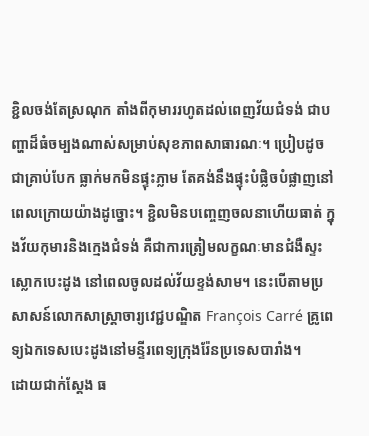ខ្ជិលចង់តែស្រណុក តាំងពីកុមាររហូតដល់ពេញវ័យជំទង់ ជាបញ្ហាដ៏ធំចម្បងណាស់សម្រាប់សុខភាពសាធារណៈ។ ប្រៀបដូចជាគ្រាប់បែក ធ្លាក់មកមិនផ្ទុះភ្លាម តែគង់នឹងផ្ទុះបំផ្លិចបំផ្លាញនៅពេលក្រោយយ៉ាងដូច្នោះ។ ខ្ជិលមិនបញ្ចេញចលនាហើយធាត់ ក្នុងវ័យកុមារនិងក្មេងជំទង់ គឺជាការត្រៀមលក្ខណៈមានជំងឺស្ទះស្លោកបេះដូង នៅពេលចូលដល់វ័យខ្ទង់សាម។ នេះបើតាមប្រសាសន៍លោកសាស្ត្រាចារ្យវេជ្ជបណ្ឌិត François Carré គ្រូពេទ្យឯកទេសបេះដូងនៅមន្ទីរពេទ្យក្រុងរ៉ែនប្រទេសបារាំង។
ដោយជាក់ស្តែង ធ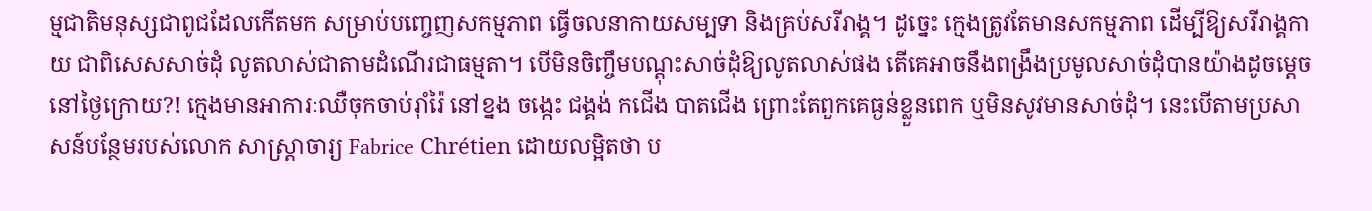ម្មជាតិមនុស្សជាពូជដែលកើតមក សម្រាប់បញ្ចេញសកម្មភាព ធ្វើចលនាកាយសម្បទា និងគ្រប់សរីរាង្គ។ ដូច្នេះ ក្មេងត្រូវតែមានសកម្មភាព ដើម្បីឱ្យសរីរាង្គកាយ ជាពិសេសសាច់ដុំ លូតលាស់ជាតាមដំណើរជាធម្មតា។ បើមិនចិញ្ចឹមបណ្តុះសាច់ដុំឱ្យលូតលាស់ផង តើគេអាចនឹងពង្រឹងប្រមូលសាច់ដុំបានយ៉ាងដូចម្តេចនៅថ្ងៃក្រោយ?! ក្មេងមានអាការៈឈឺចុកចាប់រ៉ាំរ៉ៃ នៅខ្នង ចង្កេះ ជង្គង់ កជើង បាតជើង ព្រោះតែពួកគេធ្ងន់ខ្លួនពេក ឬមិនសូវមានសាច់ដុំ។ នេះបើតាមប្រសាសន៍បន្ថែមរបស់លោក សាស្ត្រាចារ្យ Fabrice Chrétien ដោយលម្អិតថា ប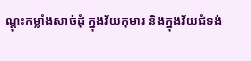ណ្តុះកម្លាំងសាច់ដុំ ក្នុងវ័យកុមារ និងក្នុងវ័យជំទង់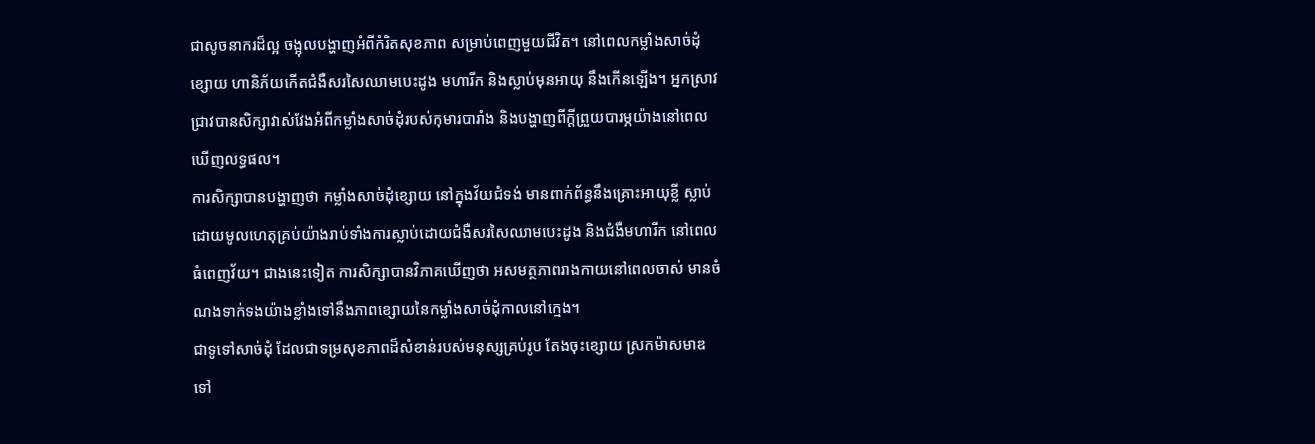ជាសូចនាករដ៏ល្អ ចង្អុលបង្ហាញអំពីកំរិតសុខភាព សម្រាប់ពេញមួយជីវិត។ នៅពេលកម្លាំងសាច់ដុំខ្សោយ ហានិភ័យកើតជំងឺសរសៃឈាមបេះដូង មហារីក និងស្លាប់មុនអាយុ នឹងកើនឡើង។ អ្នកស្រាវជ្រាវបានសិក្សាវាស់វែងអំពីកម្លាំងសាច់ដុំរបស់កុមារបារាំង និងបង្ហាញពីក្តីព្រួយបារម្ភយ៉ាងនៅពេលឃើញលទ្ធផល។
ការសិក្សាបានបង្ហាញថា កម្លាំងសាច់ដុំខ្សោយ នៅក្នុងវ័យជំទង់ មានពាក់ព័ន្ធនឹងគ្រោះអាយុខ្លី ស្លាប់ដោយមូលហេតុគ្រប់យ៉ាងរាប់ទាំងការស្លាប់ដោយជំងឺសរសៃឈាមបេះដូង និងជំងឺមហារីក នៅពេលធំពេញវ័យ។ ជាងនេះទៀត ការសិក្សាបានវិភាគឃើញថា អសមត្ថភាពរាងកាយនៅពេលចាស់ មានចំណងទាក់ទងយ៉ាងខ្លាំងទៅនឹងភាពខ្សោយនៃកម្លាំងសាច់ដុំកាលនៅក្មេង។
ជាទូទៅសាច់ដុំ ដែលជាទម្រសុខភាពដ៏សំខាន់របស់មនុស្សគ្រប់រូប តែងចុះខ្សោយ ស្រកម៉ាសមាឌ ទៅ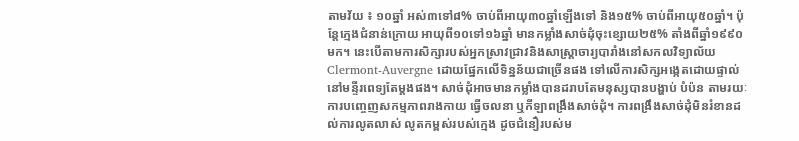តាមវ័យ ៖ ១០ឆ្នាំ អស់៣ទៅ៨% ចាប់ពីអាយុ៣០ឆ្នាំឡើងទៅ និង១៥% ចាប់ពីអាយុ៥០ឆ្នាំ។ ប៉ុន្តែក្មេងជំនាន់ក្រោយ អាយុពី១០ទៅ១៦ឆ្នាំ មានកម្លាំងសាច់ដុំចុះខ្សោយ២៥% តាំងពីឆ្នាំ១៩៩០មក។ នេះបើតាមការសិក្សារបស់អ្នកស្រាវជ្រាវនិងសាស្ត្រាចារ្យបារាំងនៅសកលវិទ្យាល័យClermont-Auvergne ដោយផ្នែកលើទិន្នន័យជាច្រើនផង ទៅលើការសិក្សអង្កេតដោយផ្ទាល់នៅមន្ទីរពេទ្យតែម្តងផង។ សាច់ដុំអាចមានកម្លាំងបានដរាបតែមនុស្សបានបង្ហាប់ បំប៉ន តាមរយៈការបញ្ចេញសកម្មភាពរាងកាយ ធ្វើចលនា ឬកីឡាពង្រឹងសាច់ដុំ។ ការពង្រឹងសាច់ដុំមិនរំខានដល់ការលូតលាស់ លូតកម្ពស់របស់ក្មេង ដូចជំនឿរបស់ម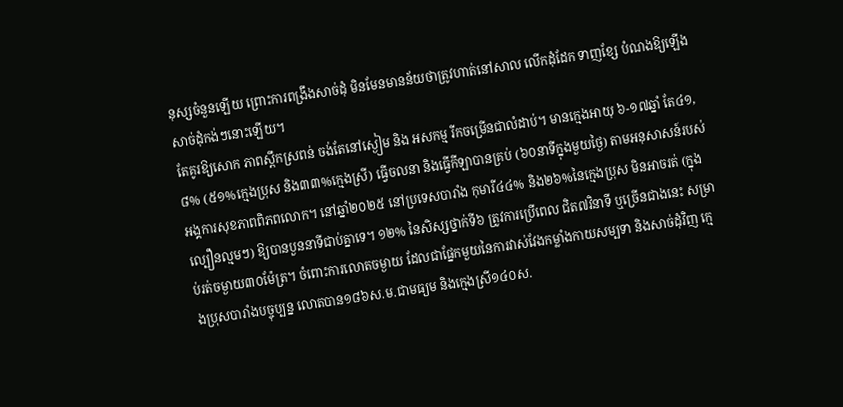នុស្សចំនួនឡើយ ព្រោះការពង្រឹងសាច់ដុំ មិនមែនមានន័យថាត្រូវហាត់នៅសាល លើកដុំដែក ទាញខ្សែ បំណងឱ្យឡើងសាច់ដុំកង់ៗនោះឡើយ។
តែគូរឱ្យសោក ភាពស្ពឹកស្រពន់ ចង់តែនៅស្ងៀម និង អសកម្ម រីកចម្រើនជាលំដាប់។ មានក្មេងអាយុ ៦-១៧ឆ្នាំ តែ៤១,៨% (៥១%ក្មេងប្រុស និង៣៣%ក្មេងស្រី) ធ្វើចលនា និងធ្វើកីឡាបានគ្រប់ (៦០នាទីក្នុងមួយថ្ងៃ) តាមអនុសាសន៍របស់អង្គការសុខភាពពិភពលោក។ នៅឆ្នាំ២០២៥ នៅប្រទេសបារាំង កុមារី៤៤% និង២៦%នៃក្មេងប្រុស មិនអាចរត់ (ក្នុងល្បឿនល្មមៗ) ឱ្យបានបួននាទីជាប់គ្នាទេ។ ១២% នៃសិស្សថ្នាក់ទី៦ ត្រូវការប្រើពេល ជិត៧វិនាទី ឬច្រើនជាងនេះ សម្រាប់រត់ចម្ងាយ៣០ម៉ែត្រ។ ចំពោះការលោតចម្ងាយ ដែលជាផ្នែកមួយនៃការវាស់វែងកម្លាំងកាយសម្បទា និងសាច់ដុំវិញ ក្មេងប្រុសបារាំងបច្ចុប្បន្ន លោតបាន១៨៦ស.ម.ជាមធ្យម និងក្មេងស្រី១៤០ស.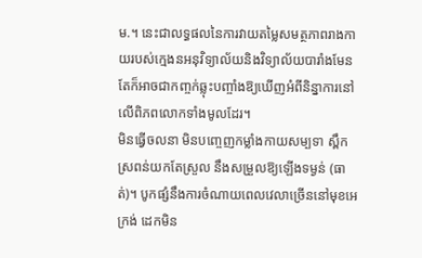ម.។ នេះជាលទ្ធផលនៃការវាយតម្លៃសមត្ថភាពរាងកាយរបស់ក្មេងនអនុវិទ្យាល័យនិងវិទ្យាល័យបារាំងមែន តែក៏អាចជាកញ្ចក់ឆ្លុះបញ្ចាំងឱ្យឃើញអំពីនិន្នាការនៅលើពិភពលោកទាំងមូលដែរ។
មិនធ្វើចលនា មិនបញ្ចេញកម្លាំងកាយសម្បទា ស្ពឹកស្រពន់យកតែស្រួល នឹងសម្រួលឱ្យឡើងទម្ងន់ (ធាត់)។ បូកផ្សំនឹងការចំណាយពេលវេលាច្រើននៅមុខអេក្រង់ ដេកមិន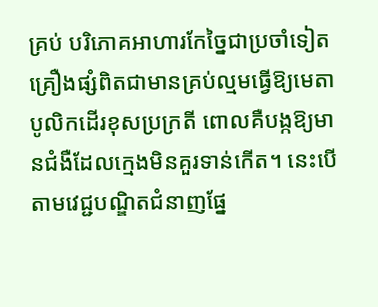គ្រប់ បរិភោគអាហារកែច្នៃជាប្រចាំទៀត គ្រឿងផ្សំពិតជាមានគ្រប់ល្មមធ្វើឱ្យមេតាបូលិកដើរខុសប្រក្រតី ពោលគឺបង្កឱ្យមានជំងឺដែលក្មេងមិនគួរទាន់កើត។ នេះបើតាមវេជ្ជបណ្ឌិតជំនាញផ្នែ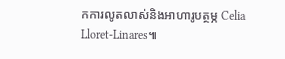កការលូតលាស់និងអាហារូបត្ថម្ភ Celia Lloret-Linares៕